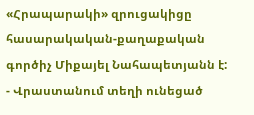«Հրապարակի» զրուցակիցը հասարակական-քաղաքական գործիչ Միքայել Նահապետյանն է:
- Վրաստանում տեղի ունեցած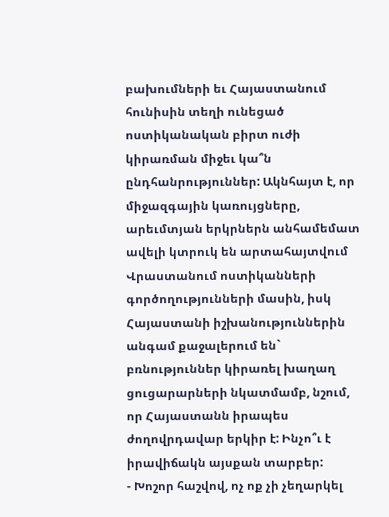բախումների եւ Հայաստանում հունիսին տեղի ունեցած ոստիկանական բիրտ ուժի կիրառման միջեւ կա՞ն ընդհանրություններ: Ակնհայտ է, որ միջազգային կառույցները, արեւմտյան երկրներն անհամեմատ ավելի կտրուկ են արտահայտվում Վրաստանում ոստիկանների գործողությունների մասին, իսկ Հայաստանի իշխանություններին անգամ քաջալերում են` բռնություններ կիրառել խաղաղ ցուցարարների նկատմամբ, նշում, որ Հայաստանն իրապես ժողովրդավար երկիր է: Ինչո՞ւ է իրավիճակն այսքան տարբեր:
- Խոշոր հաշվով, ոչ ոք չի չեղարկել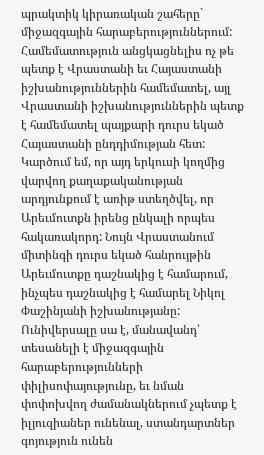պրակտիկ կիրառական շահերը` միջազգային հարաբերություններում: Համեմատություն անցկացնելիս ոչ թե պետք է Վրաստանի եւ Հայաստանի իշխանություններին համեմատել, այլ Վրաստանի իշխանություններին պետք է համեմատել պայքարի դուրս եկած Հայաստանի ընդդիմության հետ: Կարծում եմ, որ այդ երկուսի կողմից վարվող քաղաքականության արդյունքում է առիթ ստեղծվել, որ Արեւմուտքն իրենց ընկալի որպես հակառակորդ: Նույն Վրաստանում միտինգի դուրս եկած հանրույթին Արեւմուտքը դաշնակից է համարում, ինչպես դաշնակից է համարել Նիկոլ Փաշինյանի իշխանությանը: Ունիվերսալը սա է, մանավանդ՝ տեսանելի է միջազգային հարաբերությունների փիլիսոփայությունը, եւ նման փոփոխվող ժամանակներում չպետք է իլյուզիաներ ունենալ, ստանդարտներ գոյություն ունեն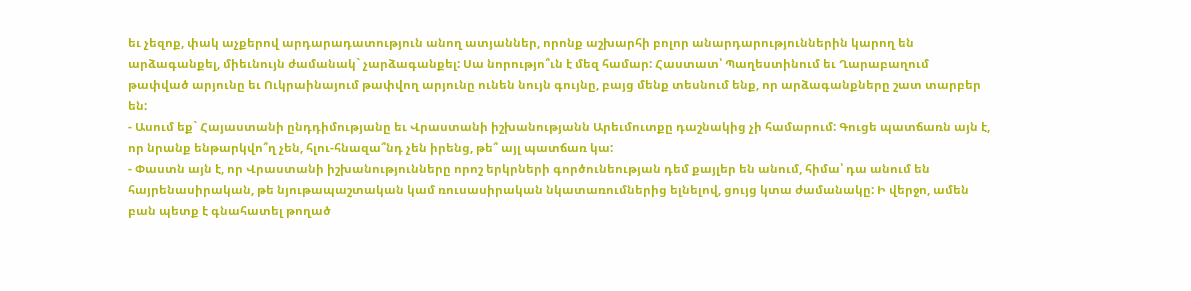եւ չեզոք, փակ աչքերով արդարադատություն անող ատյաններ, որոնք աշխարհի բոլոր անարդարություններին կարող են արձագանքել, միեւնույն ժամանակ` չարձագանքել: Սա նորությո՞ւն է մեզ համար: Հաստատ՝ Պաղեստինում եւ Ղարաբաղում թափված արյունը եւ Ուկրաինայում թափվող արյունը ունեն նույն գույնը, բայց մենք տեսնում ենք, որ արձագանքները շատ տարբեր են:
- Ասում եք` Հայաստանի ընդդիմությանը եւ Վրաստանի իշխանությանն Արեւմուտքը դաշնակից չի համարում: Գուցե պատճառն այն է, որ նրանք ենթարկվո՞ղ չեն, հլու-հնազա՞նդ չեն իրենց, թե՞ այլ պատճառ կա:
- Փաստն այն է, որ Վրաստանի իշխանությունները որոշ երկրների գործունեության դեմ քայլեր են անում, հիմա՝ դա անում են հայրենասիրական, թե նյութապաշտական կամ ռուսասիրական նկատառումներից ելնելով, ցույց կտա ժամանակը: Ի վերջո, ամեն բան պետք է գնահատել թողած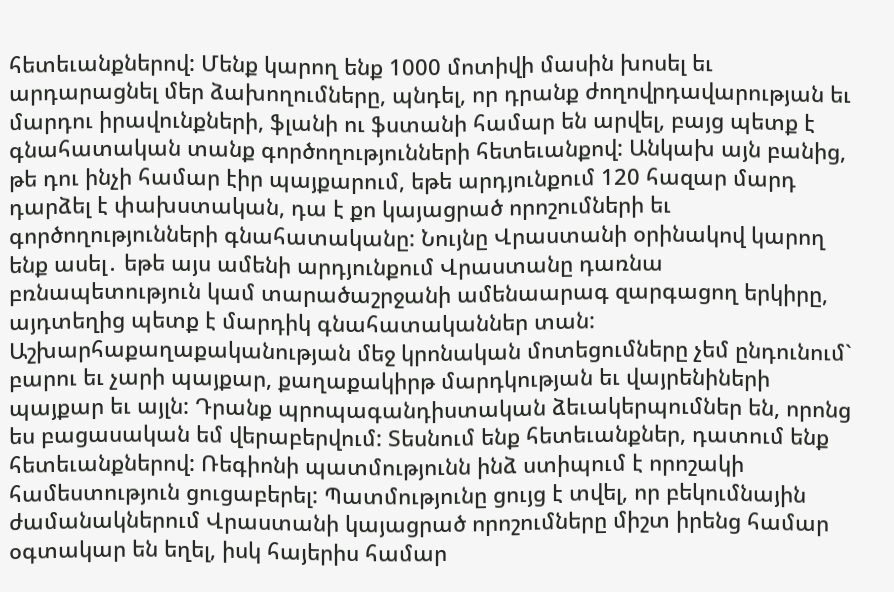հետեւանքներով: Մենք կարող ենք 1000 մոտիվի մասին խոսել եւ արդարացնել մեր ձախողումները, պնդել, որ դրանք ժողովրդավարության եւ մարդու իրավունքների, ֆլանի ու ֆստանի համար են արվել, բայց պետք է գնահատական տանք գործողությունների հետեւանքով: Անկախ այն բանից, թե դու ինչի համար էիր պայքարում, եթե արդյունքում 120 հազար մարդ դարձել է փախստական, դա է քո կայացրած որոշումների եւ գործողությունների գնահատականը: Նույնը Վրաստանի օրինակով կարող ենք ասել․ եթե այս ամենի արդյունքում Վրաստանը դառնա բռնապետություն կամ տարածաշրջանի ամենաարագ զարգացող երկիրը, այդտեղից պետք է մարդիկ գնահատականներ տան: Աշխարհաքաղաքականության մեջ կրոնական մոտեցումները չեմ ընդունում` բարու եւ չարի պայքար, քաղաքակիրթ մարդկության եւ վայրենիների պայքար եւ այլն: Դրանք պրոպագանդիստական ձեւակերպումներ են, որոնց ես բացասական եմ վերաբերվում: Տեսնում ենք հետեւանքներ, դատում ենք հետեւանքներով: Ռեգիոնի պատմությունն ինձ ստիպում է որոշակի համեստություն ցուցաբերել: Պատմությունը ցույց է տվել, որ բեկումնային ժամանակներում Վրաստանի կայացրած որոշումները միշտ իրենց համար օգտակար են եղել, իսկ հայերիս համար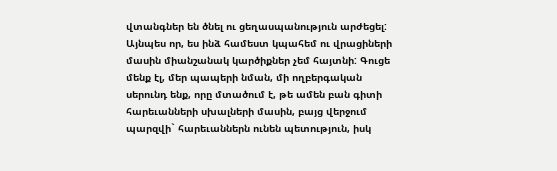վտանգներ են ծնել ու ցեղասպանություն արժեցել: Այնպես որ, ես ինձ համեստ կպահեմ ու վրացիների մասին միանշանակ կարծիքներ չեմ հայտնի: Գուցե մենք էլ, մեր պապերի նման, մի ողբերգական սերունդ ենք, որը մտածում է, թե ամեն բան գիտի հարեւանների սխալների մասին, բայց վերջում պարզվի` հարեւաններն ունեն պետություն, իսկ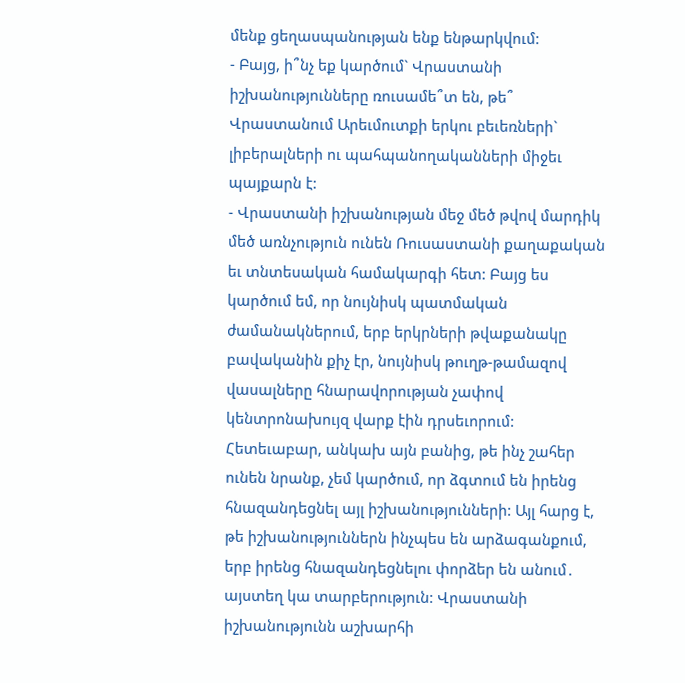մենք ցեղասպանության ենք ենթարկվում:
- Բայց, ի՞նչ եք կարծում` Վրաստանի իշխանությունները ռուսամե՞տ են, թե՞ Վրաստանում Արեւմուտքի երկու բեւեռների` լիբերալների ու պահպանողականների միջեւ պայքարն է:
- Վրաստանի իշխանության մեջ մեծ թվով մարդիկ մեծ առնչություն ունեն Ռուսաստանի քաղաքական եւ տնտեսական համակարգի հետ: Բայց ես կարծում եմ, որ նույնիսկ պատմական ժամանակներում, երբ երկրների թվաքանակը բավականին քիչ էր, նույնիսկ թուղթ-թամազով վասալները հնարավորության չափով կենտրոնախույզ վարք էին դրսեւորում: Հետեւաբար, անկախ այն բանից, թե ինչ շահեր ունեն նրանք, չեմ կարծում, որ ձգտում են իրենց հնազանդեցնել այլ իշխանությունների: Այլ հարց է, թե իշխանություններն ինչպես են արձագանքում, երբ իրենց հնազանդեցնելու փորձեր են անում․ այստեղ կա տարբերություն: Վրաստանի իշխանությունն աշխարհի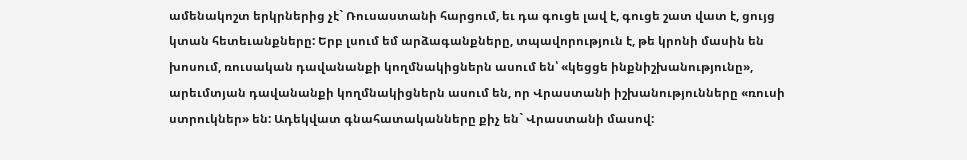ամենակոշտ երկրներից չէ` Ռուսաստանի հարցում, եւ դա գուցե լավ է, գուցե շատ վատ է, ցույց կտան հետեւանքները: Երբ լսում եմ արձագանքները, տպավորություն է, թե կրոնի մասին են խոսում, ռուսական դավանանքի կողմնակիցներն ասում են՝ «կեցցե ինքնիշխանությունը», արեւմտյան դավանանքի կողմնակիցներն ասում են, որ Վրաստանի իշխանությունները «ռուսի ստրուկներ» են: Ադեկվատ գնահատականները քիչ են` Վրաստանի մասով: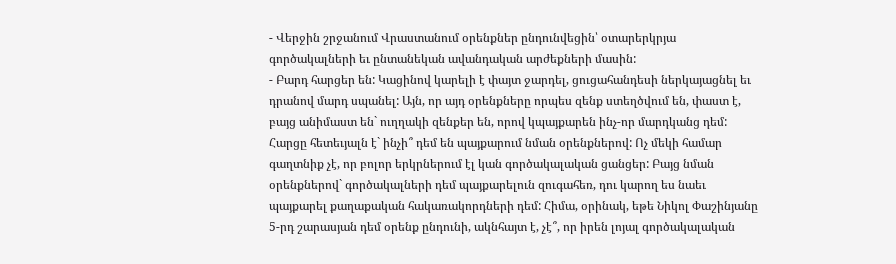- Վերջին շրջանում Վրաստանում օրենքներ ընդունվեցին՝ օտարերկրյա գործակալների եւ ընտանեկան ավանդական արժեքների մասին:
- Բարդ հարցեր են: Կացինով կարելի է փայտ ջարդել, ցուցահանդեսի ներկայացնել եւ դրանով մարդ սպանել: Այն, որ այդ օրենքները որպես զենք ստեղծվում են, փաստ է, բայց անիմաստ են` ուղղակի զենքեր են, որով կպայքարեն ինչ-որ մարդկանց դեմ: Հարցը հետեւյալն է` ինչի՞ դեմ են պայքարում նման օրենքներով: Ոչ մեկի համար գաղտնիք չէ, որ բոլոր երկրներում էլ կան գործակալական ցանցեր: Բայց նման օրենքներով` գործակալների դեմ պայքարելուն զուգահեռ, դու կարող ես նաեւ պայքարել քաղաքական հակառակորդների դեմ: Հիմա, օրինակ, եթե Նիկոլ Փաշինյանը 5-րդ շարասյան դեմ օրենք ընդունի, ակնհայտ է, չէ՞, որ իրեն լոյալ գործակալական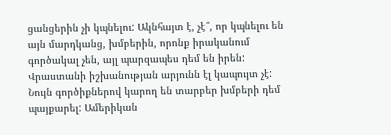ցանցերին չի կպնելու: Ակնհայտ է, չէ՞, որ կպնելու են այն մարդկանց, խմբերին, որոնք իրականում գործակալ չեն, այլ պարզապես դեմ են իրեն: Վրաստանի իշխանության արյունն էլ կապույտ չէ: Նույն գործիքներով կարող են տարբեր խմբերի դեմ պայքարել: Ամերիկան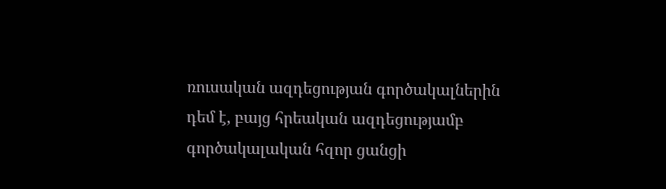ռուսական ազդեցության գործակալներին դեմ է, բայց հրեական ազդեցությամբ գործակալական հզոր ցանցի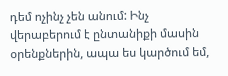դեմ ոչինչ չեն անում: Ինչ վերաբերում է ընտանիքի մասին օրենքներին, ապա ես կարծում եմ,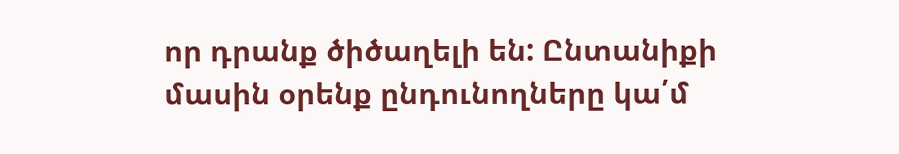որ դրանք ծիծաղելի են: Ընտանիքի մասին օրենք ընդունողները կա՛մ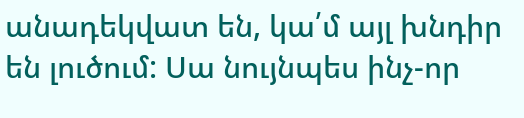անադեկվատ են, կա՛մ այլ խնդիր են լուծում: Սա նույնպես ինչ-որ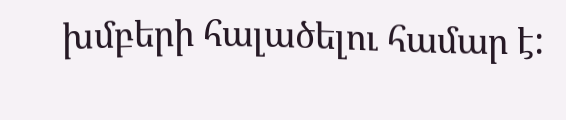խմբերի հալածելու համար է: